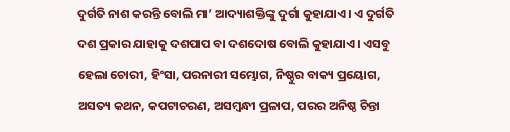ଦୁର୍ଗତି ନାଶ କରନ୍ତି ବୋଲି ମା’ ଆଦ୍ୟାଶକ୍ତିଙ୍କୁ ଦୁର୍ଗା କୁହାଯାଏ। ଏ ଦୁର୍ଗତି ଦଶ ପ୍ରକାର ଯାହାକୁ ଦଶପାପ ବା ଦଶଦୋଷ ବୋଲି କୁହାଯାଏ। ଏସବୁ ହେଲା ଚୋରୀ, ହିଂସା, ପରନାରୀ ସମ୍ଭୋଗ, ନିଷ୍ଠୁର ବାକ୍ୟ ପ୍ରୟୋଗ, ଅସତ୍ୟ କଥନ, କପଟାଚରଣ, ଅସମ୍ବନ୍ଧୀ ପ୍ରଳାପ, ପରର ଅନିଷ୍ଠ ଚିନ୍ତା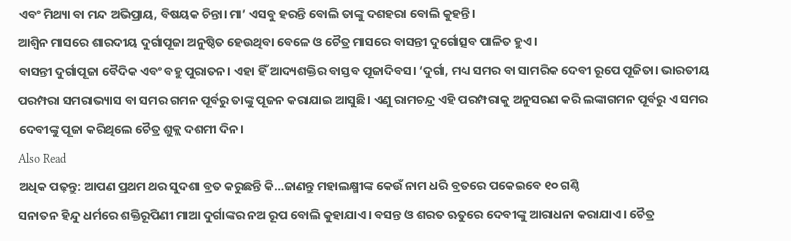ଏବଂ ମିଥ୍ୟା ବା ମନ୍ଦ ଅଭିପ୍ରାୟ, ବିଷୟକ ଚିନ୍ତା। ମା’ ଏସବୁ ହରନ୍ତି ବୋଲି ତାଙ୍କୁ ଦଶହରା ବୋଲି କୁହନ୍ତି।
ଆଶ୍ୱିନ ମାସରେ ଶାରଦୀୟ ଦୁର୍ଗାପୂଜା ଅନୁଷ୍ଠିତ ହେଉଥିବା ବେଳେ ଓ ଚୈତ୍ର ମାସରେ ବାସନ୍ତୀ ଦୁର୍ଗୋତ୍ସବ ପାଳିତ ହୁଏ।
ବାସନ୍ତୀ ଦୁର୍ଗାପୂଜା ବୈଦିକ ଏବଂ ବହୁ ପୁରାତନ। ଏହା ହିଁ ଆଦ୍ୟଶକ୍ତିର ବାସ୍ତବ ପୂଜାଦିବସ। ‘ଦୁର୍ଗା, ମଧ୍ୟ ସମର ବା ସାମରିକ ଦେବୀ ରୂପେ ପୂଜିତା। ଭାରତୀୟ ପରମ୍ପରା ସମରାଭ୍ୟାସ ବା ସମର ଗମନ ପୂର୍ବରୁ ତାଙ୍କୁ ପୂଜନ କରାଯାଇ ଆସୁଛି। ଏଣୁ ରାମଚନ୍ଦ୍ର ଏହି ପରମ୍ପରାକୁ ଅନୁସରଣ କରି ଲଙ୍କାଗମନ ପୂର୍ବରୁ ଏ ସମର ଦେବୀଙ୍କୁ ପୂଜା କରିଥିଲେ ଚୈତ୍ର ଶୁକ୍ଲ ଦଶମୀ ଦିନ।
Also Read
ଅଧିକ ପଢ଼ନ୍ତୁ: ଆପଣ ପ୍ରଥମ ଥର ସୁଦଶା ବ୍ରତ କରୁଛନ୍ତି କି…ଜାଣନ୍ତୁ ମହାଲକ୍ଷ୍ମୀଙ୍କ କେଉଁ ନାମ ଧରି ବ୍ରତରେ ପକେଇବେ ୧୦ ଗଣ୍ଠି
ସନାତନ ହିନ୍ଦୁ ଧର୍ମରେ ଶକ୍ତିରୂପିଣୀ ମାଆ ଦୁର୍ଗାଙ୍କର ନଅ ରୂପ ବୋଲି କୁହାଯାଏ। ବସନ୍ତ ଓ ଶରତ ଋତୁରେ ଦେବୀଙ୍କୁ ଆରାଧନା କରାଯାଏ। ଚୈତ୍ର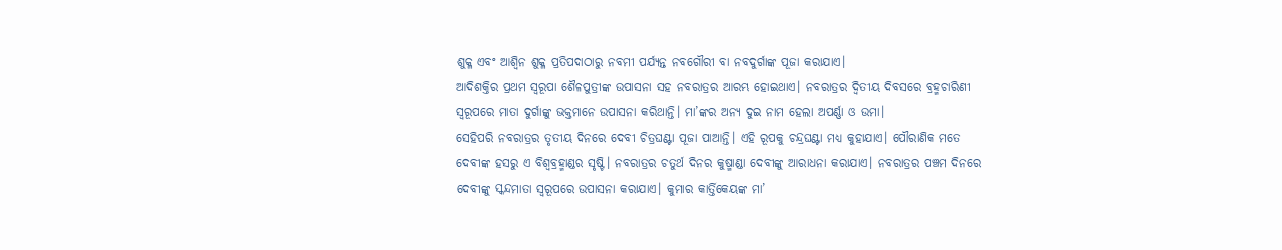ଶୁକ୍ଳ ଏବଂ ଆଶ୍ୱିନ ଶୁକ୍ଳ ପ୍ରତିପଦାଠାରୁ ନବମୀ ପର୍ଯ୍ୟନ୍ତ ନବଗୌରୀ ବା ନବଦୁର୍ଗାଙ୍କ ପୂଜା କରାଯାଏ।
ଆଦିଶକ୍ତିର ପ୍ରଥମ ସ୍ୱରୂପା ଶୈଳପୁତ୍ରୀଙ୍କ ଉପାସନା ସହ ନବରାତ୍ରର ଆରମ୍ଭ ହୋଇଥାଏ। ନବରାତ୍ରର ଦ୍ୱିତୀୟ ଦିବସରେ ବ୍ରହ୍ମଚାରିଣୀ ସ୍ୱରୂପରେ ମାତା ଦୁର୍ଗାଙ୍କୁ ଭକ୍ତମାନେ ଉପାସନା କରିଥାନ୍ତି। ମା’ଙ୍କର ଅନ୍ୟ ଦୁଇ ନାମ ହେଲା ଅପର୍ଣ୍ଣା ଓ ଉମା।
ସେହିପରି ନବରାତ୍ରର ତୃତୀୟ ଦିନରେ ଦେବୀ ଚିତ୍ରଘଣ୍ଟା ପୂଜା ପାଆନ୍ତି। ଏହି ରୂପକୁ ଚନ୍ଦ୍ରଘଣ୍ଟା ମଧ୍ୟ କୁହାଯାଏ। ପୌରାଣିକ ମତେ ଦେବୀଙ୍କ ହସରୁ ଏ ବିଶ୍ୱବ୍ରହ୍ମାଣ୍ଡର ସୃଷ୍ଟି। ନବରାତ୍ରର ଚତୁର୍ଥ ଦିନର କୁଷ୍ମାଣ୍ଡା ଦେବୀଙ୍କୁ ଆରାଧନା କରାଯାଏ। ନବରାତ୍ରର ପଞ୍ଚମ ଦିନରେ ଦେବୀଙ୍କୁ ସ୍କନ୍ଦମାତା ସ୍ୱରୂପରେ ଉପାସନା କରାଯାଏ। କୁମାର କାର୍ତ୍ତିକେୟଙ୍କ ମା’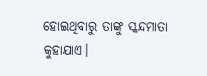ହୋଇଥିବାରୁ ତାଙ୍କୁ ସ୍କନ୍ଦମାତା କୁହାଯାଏ।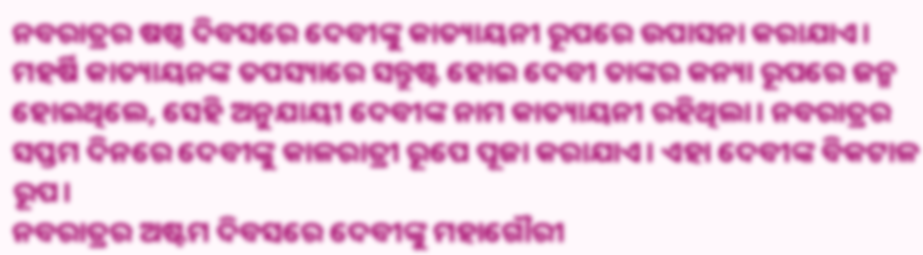ନବରାତ୍ରର ଷଷ୍ଠ ଦିବସରେ ଦେବୀଙ୍କୁ କାତ୍ୟାୟନୀ ରୂପରେ ଉପାସନା କରାଯାଏ। ମହର୍ଷି କାତ୍ୟାୟନଙ୍କ ତପସ୍ୟାରେ ସନ୍ତୁଷ୍ଟ ହୋଇ ଦେବୀ ତାଙ୍କର କନ୍ୟା ରୂପରେ ଜନ୍ମ ହୋଇଥିଲେ, ସେହି ଅନୁଯାୟୀ ଦେବୀଙ୍କ ନାମ କାତ୍ୟାୟନୀ ରହିଥିଲା। ନବରାତ୍ରର ସପ୍ତମ ଦିନରେ ଦେବୀଙ୍କୁ କାଳରାତ୍ରୀ ରୂପେ ପୂଜା କରାଯାଏ। ଏହା ଦେବୀଙ୍କ ବିକଟାଳ ରୂପ।
ନବରାତ୍ରର ଅଷ୍ଟମ ଦିବସରେ ଦେବୀଙ୍କୁ ମହାଗୌରୀ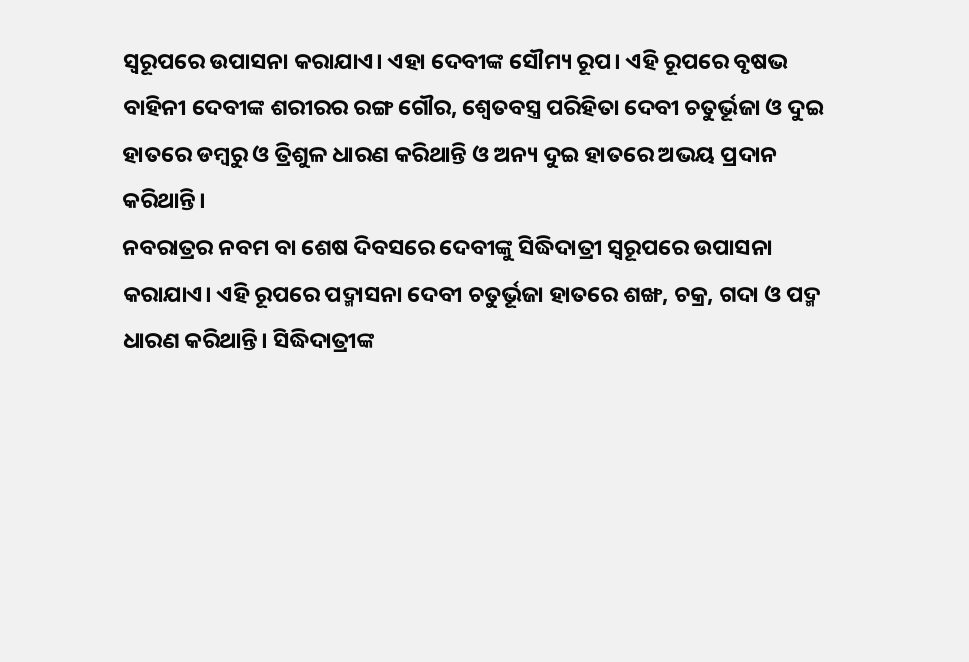ସ୍ୱରୂପରେ ଉପାସନା କରାଯାଏ। ଏହା ଦେବୀଙ୍କ ସୌମ୍ୟ ରୂପ। ଏହି ରୂପରେ ବୃଷଭ ବାହିନୀ ଦେବୀଙ୍କ ଶରୀରର ରଙ୍ଗ ଗୌର, ଶ୍ୱେତବସ୍ତ୍ର ପରିହିତା ଦେବୀ ଚତୁର୍ଭୂଜା ଓ ଦୁଇ ହାତରେ ଡମ୍ବରୁ ଓ ତ୍ରିଶୁଳ ଧାରଣ କରିଥାନ୍ତି ଓ ଅନ୍ୟ ଦୁଇ ହାତରେ ଅଭୟ ପ୍ରଦାନ କରିଥାନ୍ତି।
ନବରାତ୍ରର ନବମ ବା ଶେଷ ଦିବସରେ ଦେବୀଙ୍କୁ ସିଦ୍ଧିଦାତ୍ରୀ ସ୍ୱରୂପରେ ଉପାସନା କରାଯାଏ। ଏହି ରୂପରେ ପଦ୍ମାସନା ଦେବୀ ଚତୁର୍ଭୂଜା ହାତରେ ଶଙ୍ଖ, ଚକ୍ର, ଗଦା ଓ ପଦ୍ମ ଧାରଣ କରିଥାନ୍ତି। ସିଦ୍ଧିଦାତ୍ରୀଙ୍କ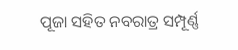ପୂଜା ସହିତ ନବରାତ୍ର ସମ୍ପୂର୍ଣ୍ଣ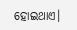ହୋଇଥାଏ।